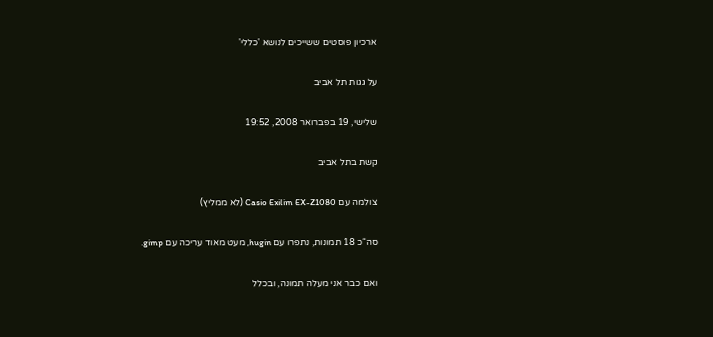ארכיון פוסטים ששייכים לנושא 'כללי'

על גגות תל אביב

שלישי, 19 בפברואר 2008, 19:52

קשת בתל אביב

צולמה עם Casio Exilim EX-Z1080 (לא ממליץ)

סה“כ 18 תמונות, נתפרו עם hugin, מעט מאוד עריכה עם gimp.

ואם כבר אני מעלה תמונה, ובכלל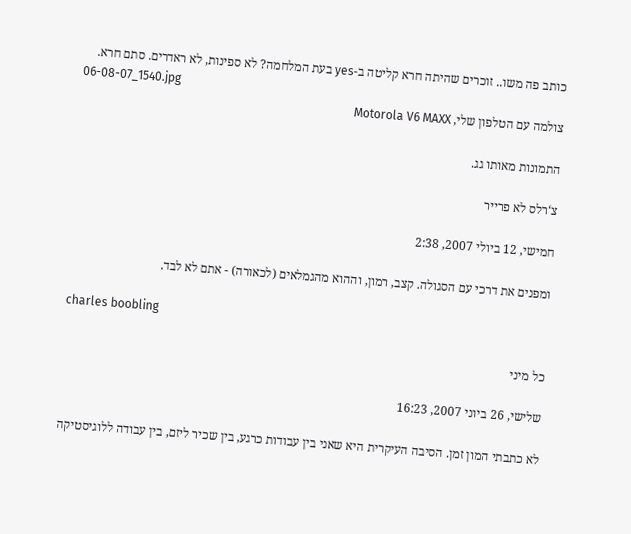כותב פה משו.. זוכרים שהיתה חרא קליטה ב-yes בעת המלחמה? לא ספינות, לא ראדרים. סתם חרא.
06-08-07_1540.jpg
צולמה עם הטלפון שלי, Motorola V6 MAXX

התמונות מאותו גג.

צ‘רלס לא פרייר

חמישי, 12 ביולי 2007, 2:38

ומפנים את דרכי עם הסגולה. קצב, רמון, וההוא מהגמלאים (לכאורה) - אתם לא לבד.

charles boobling

כל מיני

שלישי, 26 ביוני 2007, 16:23

לא כתבתי המון זמן. הסיבה העיקרית היא שאני בין עבודות כרגע, בין שכיר ליזם, בין עבודה ללוגיסטיקה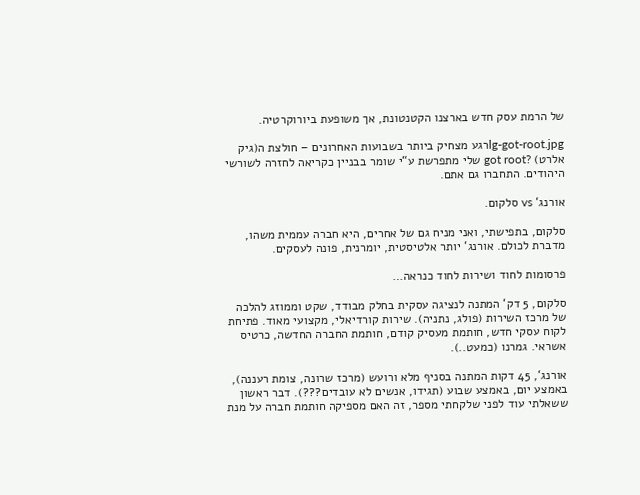של הרמת עסק חדש בארצנו הקטנטונת, אך משופעת ביורוקרטיה.

lg-got-root.jpgרגע מצחיק ביותר בשבועות האחרונים – חולצת ה(גיק אלרט) ?got root שלי מתפרשת ע“י שומר בבניין כקריאה לחזרה לשורשי היהודים. התחברו גם אתם.

אורנג‘ vs סלקום.

סלקום, בתפישתי, ואני מניח גם של אחרים, היא חברה עממית משהו, מדברת לכולם. אורנג‘ יותר אלטיסטית, יומרנית, פונה לעסקים.

פרסומות לחוד ושירות לחוד כנראה…

סלקום, 5 דק‘ המתנה לנציגה עסקית בחלק מבודד, שקט וממוזג להלכה של מרכז השירות (פולג, נתניה). שירות קורדיאלי, מקצועי מאוד. פתיחת לקוח עסקי חדש, חותמת מעסיק קודם, חותמת החברה החדשה, כרטיס אשראי. גמרנו (כמעט..).

אורנג‘, 45 דקות המתנה בסניף מלא ורועש (מרכז שרונה, צומת רעננה), באמצע יום, באמצע שבוע (תגידו, אנשים לא עובדים???). דבר ראשון ששאלתי עוד לפני שלקחתי מספר, זה האם מספיקה חותמת חברה על מנת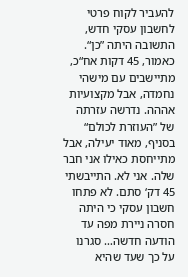להעביר לקוח פרטי לחשבון עסקי חדש, התשובה היתה ”כן“. כאמור, 45 דקות אח“כ, מתיישבים עם מישהי נחמדה, אבל מקצועיות אההה. נדרשה עזרתה של ”העוזרת לכולם“ בסניף, מאוד יעילה, אבל מתייחסת כאילו אני חבר שלה. אני לא. התייבשתי 45 דק‘ סתם. לא פתחו חשבון עסקי כי היתה חסרה ניירת מפה עד הודעה חדשה… סגרנו על כך שעד שהיא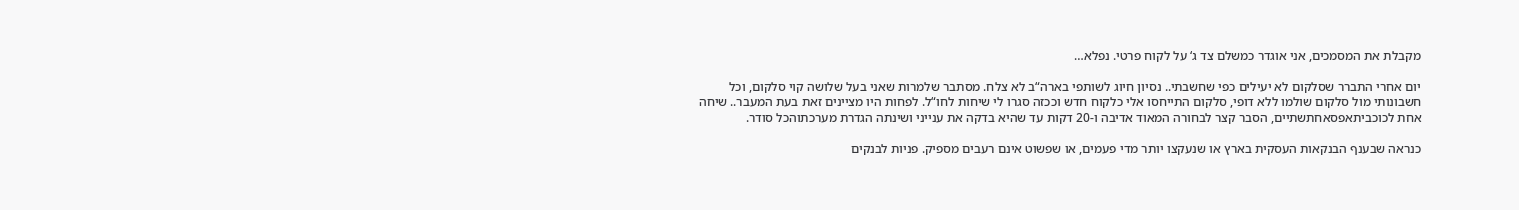מקבלת את המסמכים, אני אוגדר כמשלם צד ג‘ על לקוח פרטי. נפלא…

יום אחרי התברר שסלקום לא יעילים כפי שחשבתי.. נסיון חיוג לשותפי בארה“ב לא צלח. מסתבר שלמרות שאני בעל שלושה קוי סלקום, וכל חשבונותי מול סלקום שולמו ללא דופי, סלקום התייחסו אלי כלקוח חדש וככזה סגרו לי שיחות לחו“ל. לפחות היו מציינים זאת בעת המעבר.. שיחה אחת לכוכביתאפסאחתשתיים, הסבר קצר לבחורה המאוד אדיבה ו-20 דקות עד שהיא בדקה את ענייני ושינתה הגדרת מערכתוהכל סודר.

כנראה שבענף הבנקאות העסקית בארץ או שנעקצו יותר מדי פעמים, או שפשוט אינם רעבים מספיק. פניות לבנקים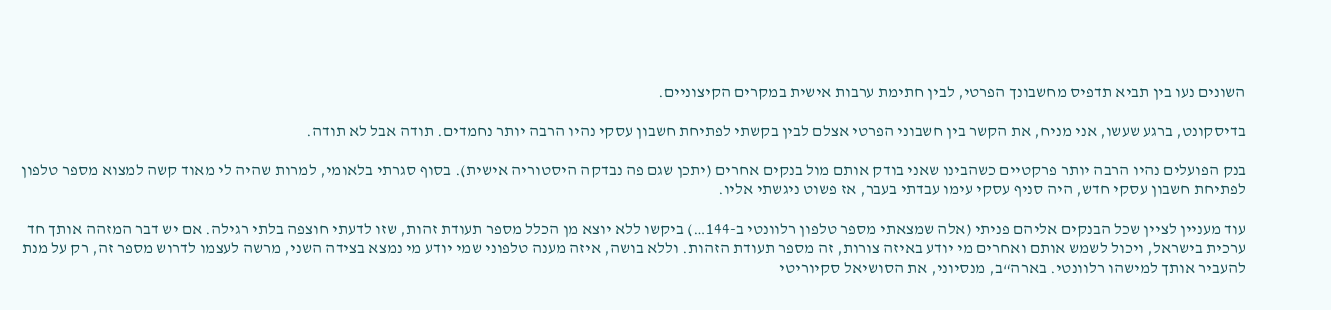השונים נעו בין תביא תדפיס מחשבונך הפרטי, לבין חתימת ערבות אישית במקרים הקיצוניים.

בדיסקונט, ברגע שעשו, אני מניח, את הקשר בין חשבוני הפרטי אצלם לבין בקשתי לפתיחת חשבון עסקי נהיו הרבה יותר נחמדים. תודה אבל לא תודה.

בנק הפועלים נהיו הרבה יותר פרקטיים כשהבינו שאני בודק אותם מול בנקים אחרים (יתכן שגם פה נבדקה היסטוריה אישית). בסוף סגרתי בלאומי, למרות שהיה לי מאוד קשה למצוא מספר טלפון לפתיחת חשבון עסקי חדש, היה סניף עסקי עימו עבדתי בעבר, אז פשוט ניגשתי אליו.

עוד מעניין לציין שכל הבנקים אליהם פניתי (אלה שמצאתי מספר טלפון רלוונטי ב-144…) ביקשו ללא יוצא מן הכלל מספר תעודת זהות, שזו לדעתי חוצפה בלתי רגילה. אם יש דבר המזהה אותך חד ערכית בישראל, ויכול לשמש אותם ואחרים מי יודע באיזה צורות, זה מספר תעודת הזהות. וללא בושה, איזה מענה טלפוני שמי יודע מי נמצא בצידה השני, מרשה לעצמו לדרוש מספר זה, רק על מנת להעביר אותך למישהו רלוונטי. בארה“ב, מנסיוני, את הסושיאל סקיוריטי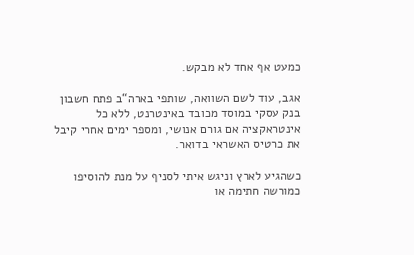כמעט אף אחד לא מבקש.

אגב, עוד לשם השוואה, שותפי בארה“ב פתח חשבון בנק עסקי במוסד מכובד באינטרנט, ללא כל אינטראקציה אם גורם אנושי, ומספר ימים אחרי קיבל את כרטיס האשראי בדואר.

כשהגיע לארץ וניגש איתי לסניף על מנת להוסיפו כמורשה חתימה או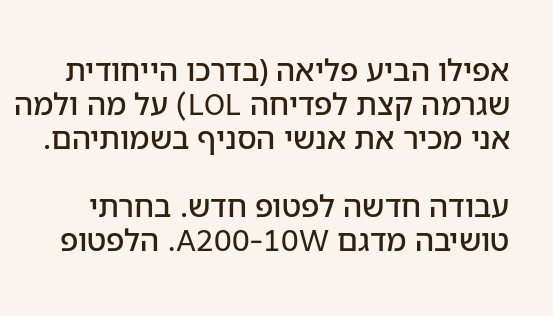אפילו הביע פליאה (בדרכו הייחודית שגרמה קצת לפדיחה LOL) על מה ולמה אני מכיר את אנשי הסניף בשמותיהם.

עבודה חדשה לפטופ חדש. בחרתי טושיבה מדגם A200-10W. הלפטופ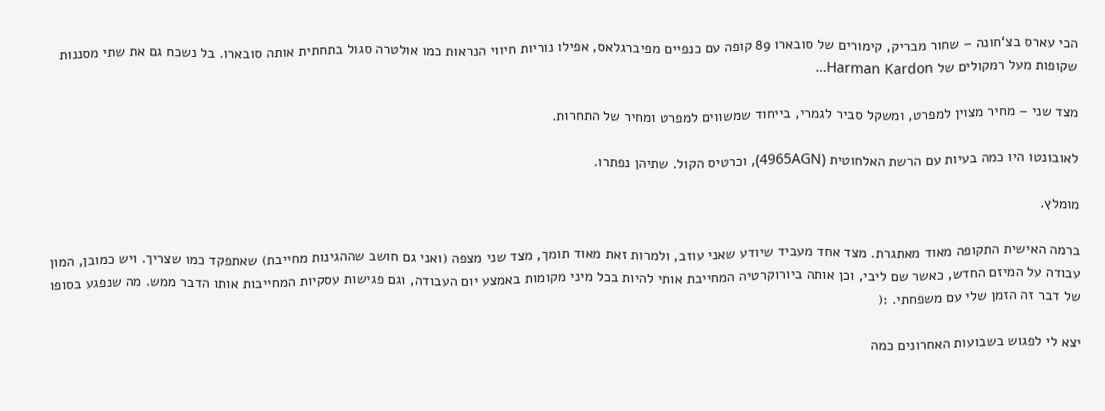הכי עארס בצ‘חונה – שחור מבריק, קימורים של סובארו 89 קופה עם כנפיים מפיברגלאס, אפילו נוריות חיווי הנראות כמו אולטרה סגול בתחתית אותה סובארו. בל נשכח גם את שתי מסננות שקופות מעל רמקולים של Harman Kardon…

מצד שני – מחיר מצוין למפרט, ומשקל סביר לגמרי, בייחוד שמשווים למפרט ומחיר של התחרות.

לאובונטו היו כמה בעיות עם הרשת האלחוטית (4965AGN), וכרטיס הקול. שתיהן נפתרו.

מומלץ.

ברמה האישית התקופה מאוד מאתגרת. מצד אחד מעביד שיודע שאני עוזב, ולמרות זאת מאוד תומך, מצד שני מצפה (ואני גם חושב שההגינות מחייבת) שאתפקד כמו שצריך. ויש כמובן, המון עבודה על המיזם החדש, כאשר שם ליבי, וכן אותה ביורוקרטיה המחייבת אותי להיות בכל מיני מקומות באמצע יום העבודה, וגם פגישות עסקיות המחייבות אותו הדבר ממש. מה שנפגע בסופו של דבר זה הזמן שלי עם משפחתי. :(

יצא לי לפגוש בשבועות האחרונים כמה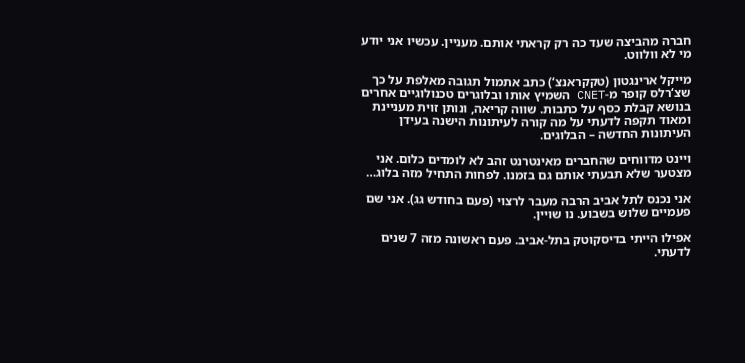חברה מהביצה שעד כה רק קראתי אותם. מעניין. עכשיו אני יודע מי לא וולווט.

מייקל ארינגטון (טקקראנצ‘) כתב אתמול תגובה מאלפת על כך שצ‘רלס קופר מ-CNET השמיץ אותו ובלוגרים טכנולוגיים אחרים בנושא קבלת כסף על כתבות. שווה קריאה, ונותן זוית מעניינת ומאוד תקפה לדעתי על מה קורה לעיתונות הישנה בעידן העיתונות החדשה – הבלוגים.

ויינט מדווחים שהחברים מאינטרנט זהב לא לומדים כלום. אני מצטער שלא תבעתי אותם גם בזמנו. לפחות התחיל מזה בלוג…

אני נכנס לתל אביב הרבה מעבר לרצוי (פעם בחודש גג). אני שם פעמיים שלוש בשבוע. נו שויין.

אפילו הייתי בדיסקוטק בתל-אביב. פעם ראשונה מזה 7 שנים לדעתי.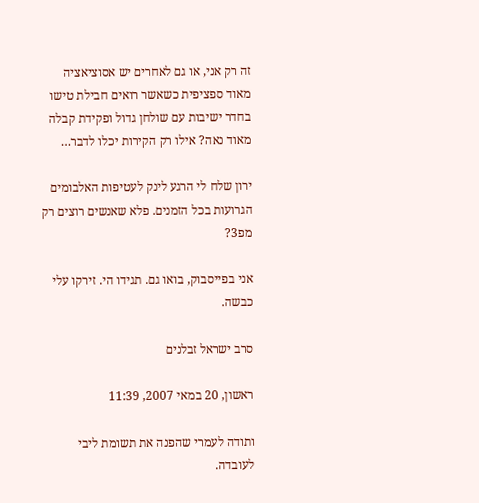זה רק אני, או גם לאחרים יש אסוציאציה מאוד ספציפית כשאשר רואים חבילת טישו בחדר ישיבות עם שולחן גדול ופקידת קבלה מאוד נאה? אילו רק הקירות יכלו לדבר…

ירון שלח לי הרגע לינק לעטיפות האלבומים הגרועות בכל הזמנים. פלא שאנשים רוצים רק מפ3?

אני בפייסבוק, בואו גם. תגידו הי. זירקו עלי כבשה.

סרב ישראל זבלנים

ראשון, 20 במאי 2007, 11:39

ותודה לעמרי שהפנה את תשומת ליבי לעובדה.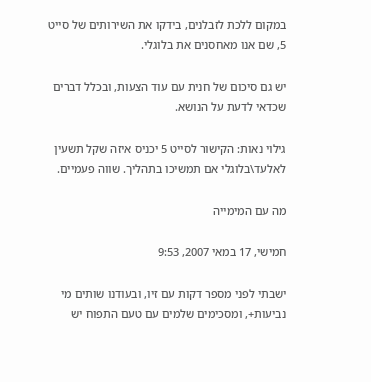במקום ללכת לזבלנים, בידקו את השירותים של סייט 5, שם אנו מאחסנים את בלוגלי.

יש גם סיכום של חנית עם עוד הצעות, ובכלל דברים שכדאי לדעת על הנושא.

גילוי נאות: הקישור לסייט 5 יכניס איזה שקל תשעין לאלעד\בלוגלי אם תמשיכו בתהליך. שווה פעמיים.

מה עם המימייה

חמישי, 17 במאי 2007, 9:53

ישבתי לפני מספר דקות עם זיו, ובעודנו שותים מי נביעות+, ומסכימים שלמים עם טעם התפוח יש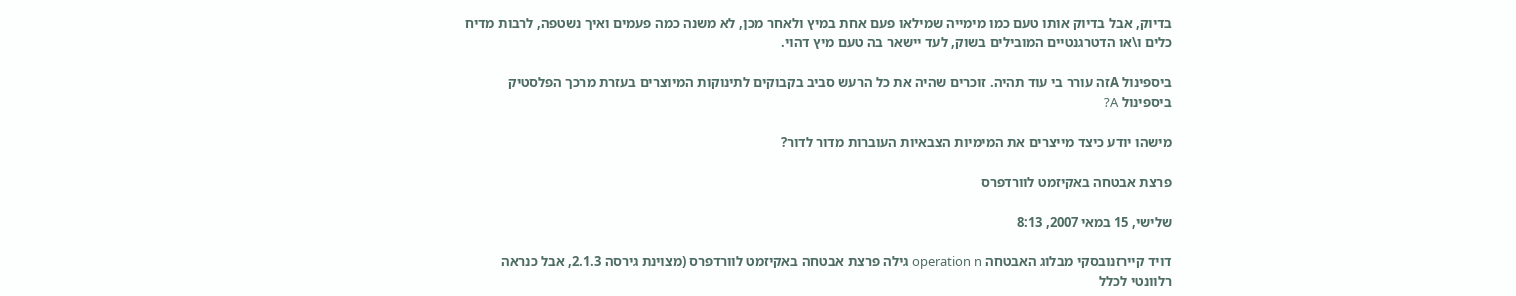בדיוק, אבל בדיוק אותו טעם כמו מימייה שמילאו פעם אחת במיץ ולאחר מכן, לא משנה כמה פעמים ואיך נשטפה, לרבות מדיח כלים ו\או הדטרגנטיים המובילים בשוק, לעד יישאר בה טעם מיץ דהוי.

ביספינול Aזה עורר בי עוד תהיה. זוכרים שהיה את כל הרעש סביב בקבוקים לתינוקות המיוצרים בעזרת מרכך הפלסטיק ביספינול A?

מישהו יודע כיצד מייצרים את המימיות הצבאיות העוברות מדור לדור?

פרצת אבטחה באקיזמט לוורדפרס

שלישי, 15 במאי 2007, 8:13

דויד קיירזנובסקי מבלוג האבטחה operation n גילה פרצת אבטחה באקיזמט לוורדפרס (מצוינת גירסה 2.1.3, אבל כנראה רלוונטי לכלל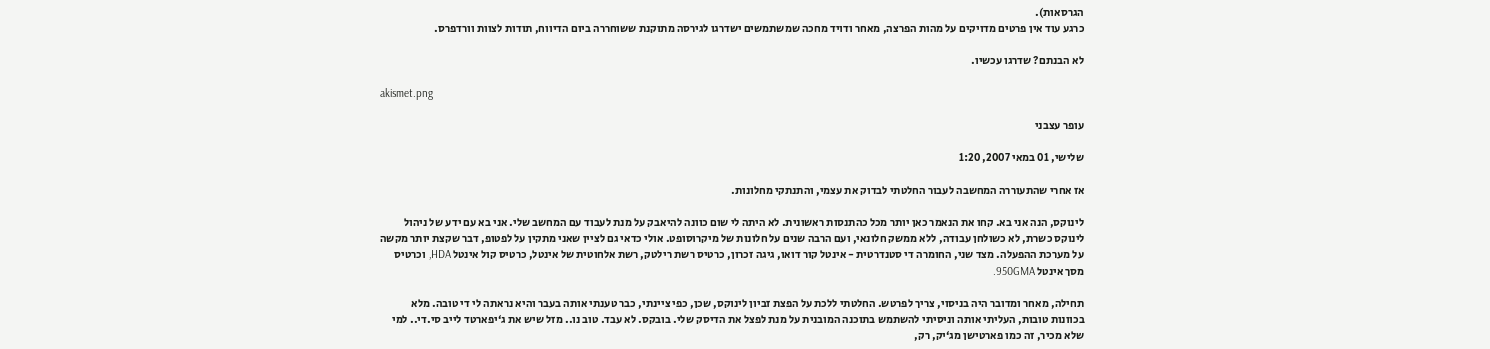הגרסאות).
כרגע עוד אין פרטים מדויקים על מהות הפרצה, מאחר ודויד מחכה שמשתמשים ישדרגו לגירסה מתוקנת ששוחררה ביום הדיווח, תודות לצוות וורדפרס.

לא הבנתם? שדרגו עכשיו.

akismet.png

עופר עצבני

שלישי, 01 במאי 2007, 1:20

אז אחרי שהתעוררה המחשבה לעבור החלטתי לבדוק את עצמי, והתנתקי מחלונות.

לינוקס, הנה אני בא. קחו את הנאמר כאן יותר מכל כהתנסות ראשונית. לא היתה לי שום כוונה להיאבק על מנת לעבוד עם המחשב שלי. אני בא עם ידע של ניהול לינוקס כשרת, לא כשולחן עבודה, ללא ממשק חלונאי, ועם הרבה שנים על חלונות של מיקרוסופט. אולי כדאי גם לציין שאני מתקין על לפטופ, דבר שקצת יותר מקשה על מערכת ההפעלה. מצד שני, החומרה די סטנדרטית - אינטל קור דואו, גיגה זכרון, כרטיס רשת רילטק, רשת אלחוטית של אינטל, כרטיס קול אינטל HDA, וכרטיס מסך אינטל 950GMA.

תחילה, מאחר ומדובר היה בניסוי, צריך לפּרטש. החלטתי ללכת על הפצת זביון לינוקס, שכן, כפי ציינתי, כבר טענתי אותה בעבר והיא נראתה לי די טובה. מלא בכוונות טובות, העליתי אותה וניסיתי להשתמש בתוכנה המובנית על מנת לפצל את הדיסק שלי. בובקס. לא עבד. טוב נו.. מזל שיש את ג‘יפארטד לייב סי.די.. למי שלא מכיר, זה כמו פארטישן מג‘יק, רק,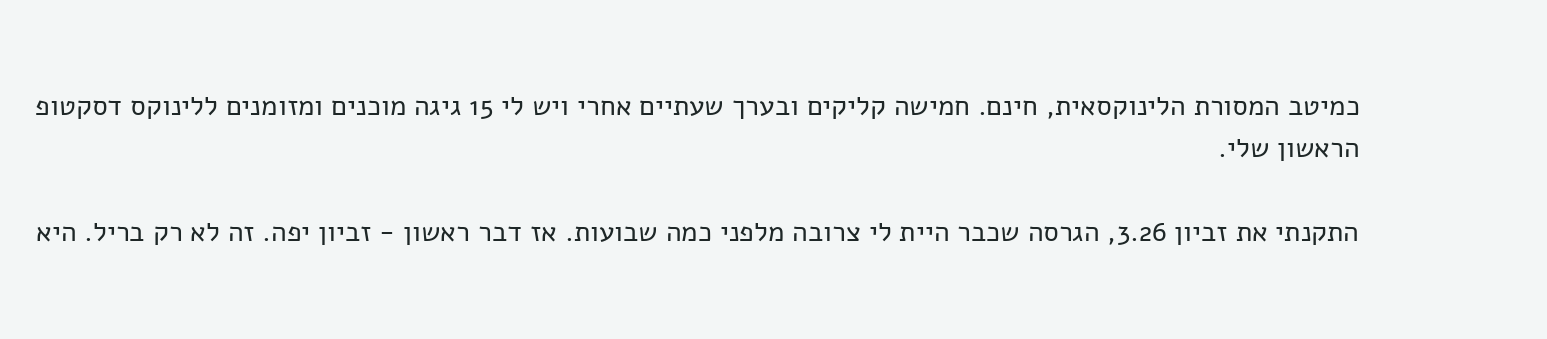כמיטב המסורת הלינוקסאית, חינם. חמישה קליקים ובערך שעתיים אחרי ויש לי 15 גיגה מוכנים ומזומנים ללינוקס דסקטופ הראשון שלי.

התקנתי את זביון 3.26, הגרסה שכבר היית לי צרובה מלפני כמה שבועות. אז דבר ראשון - זביון יפה. זה לא רק בריל. היא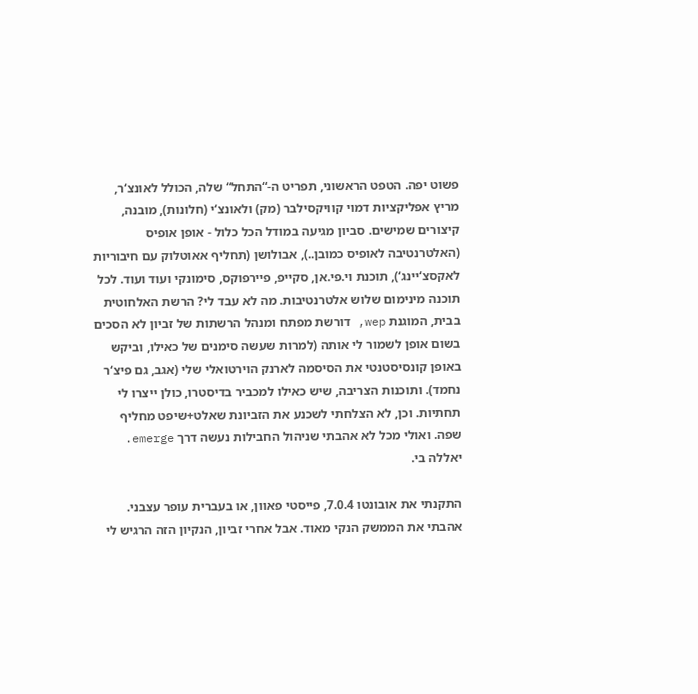פשוט יפה. הטפט הראשוני, תפריט ה-“התחל“ שלה, הכולל לאונצ‘ר, מריץ אפליקציות דמוי קוויקסילבר (מק) ולאונצ‘י (חלונות), מובנה, קיצורים שמישים. סביון מגיעה במודל הכל כלול - אופן אופיס (האלטרנטיבה לאופיס כמובן..), אבולושן (תחליף אאוטלוק עם חיבוריות לאקסצ‘יינג‘), תוכנת וי.פי.אן, סקייפ, פיירפוקס, סימונקי ועוד ועוד. לכל תוכנה מינימום שלוש אלטרנטיבות. מה לא עבד לי? הרשת האלחוטית בבית, המוגנת wep, דורשת מפתח ומנהל הרשתות של זביון לא הסכים בשום אופן לשמור לי אותה (למרות שעשה סימנים של כאילו, וביקש באופן קונסיסטנטי את הסיסמה לארנק הוירטואלי שלי (אגב, גם פיצ‘ר נחמד). ותוכנות הצריבה, שיש כאילו למכביר בדיסטרו, כולן ייצרו לי תחתיות. וכן, לא הצלחתי לשכנע את הזביונת שאלט+שיפט מחליף שפה. ואולי מכל לא אהבתי שניהול החבילות נעשה דרך emerge. יאללה בי.

התקנתי את אובונטו 7.0.4, פייסטי פאוון, או בעברית עופר עצבני. אהבתי את הממשק הנקי מאוד. אבל אחרי זביון, הנקיון הזה הרגיש לי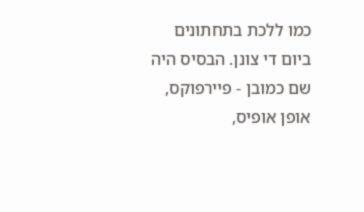כמו ללכת בתחתונים ביום די צונן. הבסיס היה שם כמובן - פיירפוקס, אופן אופיס,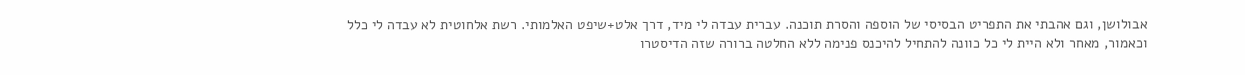אבולושן, וגם אהבתי את התפריט הבסיסי של הוספה והסרת תוכנה. עברית עבדה לי מיד, דרך אלט+שיפט האלמותי. רשת אלחוטית לא עבדה לי כלל וכאמור, מאחר ולא היית לי כל כוונה להתחיל להיכנס פנימה ללא החלטה ברורה שזה הדיסטרו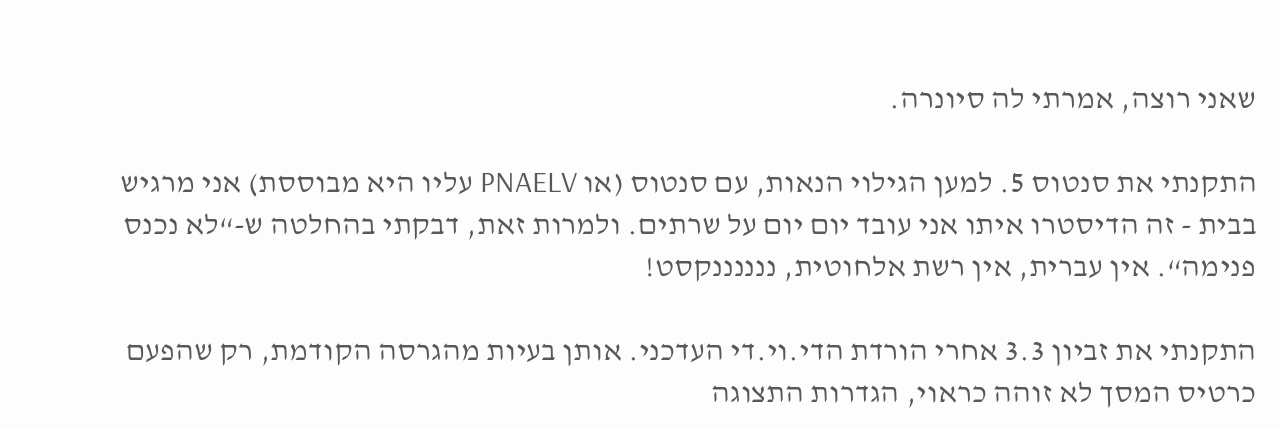שאני רוצה, אמרתי לה סיונרה.

התקנתי את סנטוס 5. למען הגילוי הנאות, עם סנטוס (או PNAELV עליו היא מבוססת) אני מרגיש בבית - זה הדיסטרו איתו אני עובד יום יום על שרתים. ולמרות זאת, דבקתי בהחלטה ש-“לא נכנס פנימה“. אין עברית, אין רשת אלחוטית, ננננננקסט!

התקנתי את זביון 3.3 אחרי הורדת הדי.וי.די העדכני. אותן בעיות מהגרסה הקודמת, רק שהפעם כרטיס המסך לא זוהה כראוי, הגדרות התצוגה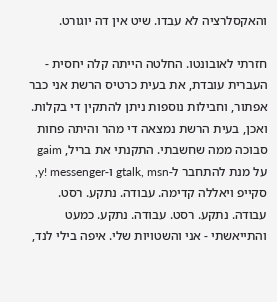והאקסלרציה לא עבדו. שיט אין דה יוגורט.

חזרתי לאובונטו. החלטה הייתה קלה יחסית - העברית עובדת, את בעית כרטיס הרשת אני כבר אפתור, וחבילות נוספות ניתן להתקין די בקלות. ואכן, בעית הרשת נמצאה די מהר והיתה פחות סבוכה ממה שחשבתי. התקנתי את בריל, gaim על מנת להתחבר ל-gtalk, msn ו-y! messenger, סקייפ ויאללה קדימה. עבודה. נתקע. רסט. עבודה. נתקע. רסט. עבודה. נתקע. כמעט והתייאשתי - אני והשטויות שלי. איפה בילי לנד,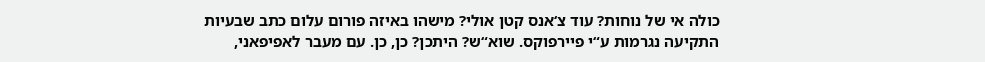כולה אי של נוחות? עוד צ‘אנס קטן אולי? מישהו באיזה פורום עלום כתב שבעיות התקיעה נגרמות ע“י פיירפוקס. שוא“ש? היתכן? כן, כן. עם מעבר לאפיפאני,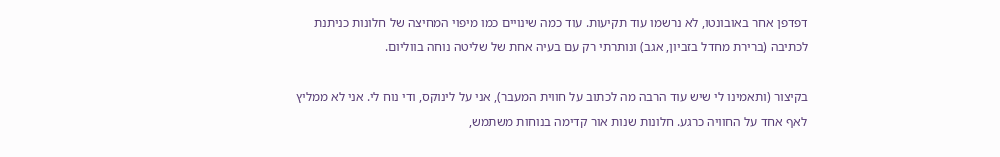דפדפן אחר באובונטו, לא נרשמו עוד תקיעות. עוד כמה שינויים כמו מיפוי המחיצה של חלונות כניתנת לכתיבה (ברירת מחדל בזביון, אגב) ונותרתי רק עם בעיה אחת של שליטה נוחה בווליום.

בקיצור (ותאמינו לי שיש עוד הרבה מה לכתוב על חווית המעבר), אני על לינוקס, ודי נוח לי. אני לא ממליץ לאף אחד על החוויה כרגע. חלונות שנות אור קדימה בנוחות משתמש,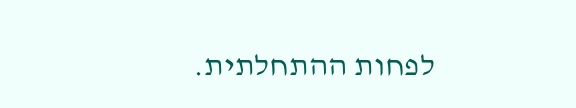לפחות ההתחלתית.